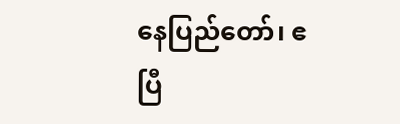နေပြည်တော်၊ ဧပြီ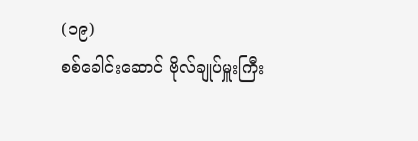(၁၉)
စစ်ခေါင်းဆောင် ဗိုလ်ချုပ်မှူးကြီး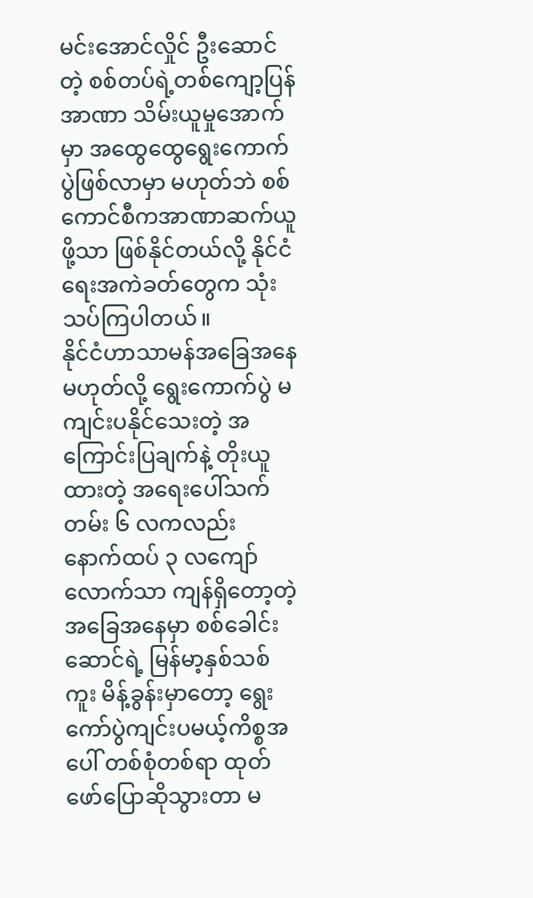မင်းအောင်လှိုင် ဦးဆောင်တဲ့ စစ်တပ်ရဲ့တစ်ကျော့ပြန် အာဏာ သိမ်းယူမှုအောက်မှာ အထွေထွေရွေးကောက်ပွဲဖြစ်လာမှာ မဟုတ်ဘဲ စစ်ကောင်စီကအာဏာဆက်ယူဖို့သာ ဖြစ်နိုင်တယ်လို့ နိုင်ငံရေးအကဲခတ်တွေက သုံးသပ်ကြပါတယ်။
နိုင်ငံဟာသာမန်အခြေအနေမဟုတ်လို့ ရွေးကောက်ပွဲ မကျင်းပနိုင်သေးတဲ့ အကြောင်းပြချက်နဲ့ တိုးယူထားတဲ့ အရေးပေါ်သက်တမ်း ၆ လကလည်း နောက်ထပ် ၃ လကျော်လောက်သာ ကျန်ရှိတော့တဲ့အခြေအနေမှာ စစ်ခေါင်းဆောင်ရဲ့ မြန်မာ့နှစ်သစ်ကူး မိန့်ခွန်းမှာတော့ ရွေးကော်ပွဲကျင်းပမယ့်ကိစ္စအပေါ် တစ်စုံတစ်ရာ ထုတ်ဖော်ပြောဆိုသွားတာ မ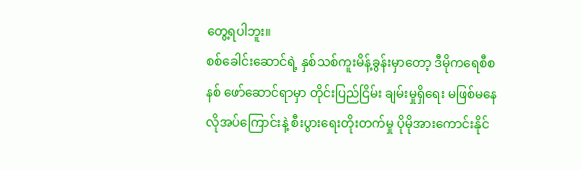တွေ့ရပါဘူး။
စစ်ခေါင်းဆောင်ရဲ့ နှစ်သစ်ကူးမိန့်ခွန်းမှာတော့ ဒီမိုကရေစီစနစ် ဖော်ဆောင်ရာမှာ တိုင်းပြည်ငြိမ်း ချမ်းမှုရှိရေး မဖြစ်မနေလိုအပ်ကြောင်းနဲ့ စီးပွားရေးတိုးတက်မှု ပိုမိုအားကောင်းနိုင်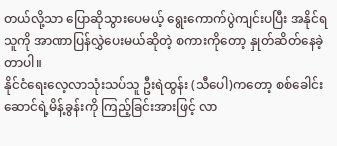တယ်လို့သာ ပြောဆိုသွားပေမယ့် ရွေးကောက်ပွဲကျင်းပပြီး အနိုင်ရသူကို အာဏာပြန်လွှဲပေးမယ်ဆိုတဲ့ စကားကိုတော့ နှုတ်ဆိတ်နေခဲ့တာပါ။
နိုင်ငံရေးလေ့လာသုံးသပ်သူ ဦးရဲထွန်း (သီပေါ)ကတော့ စစ်ခေါင်းဆောင်ရဲ့မိန့်ခွန်းကို ကြည့်ခြင်းအားဖြင့် လာ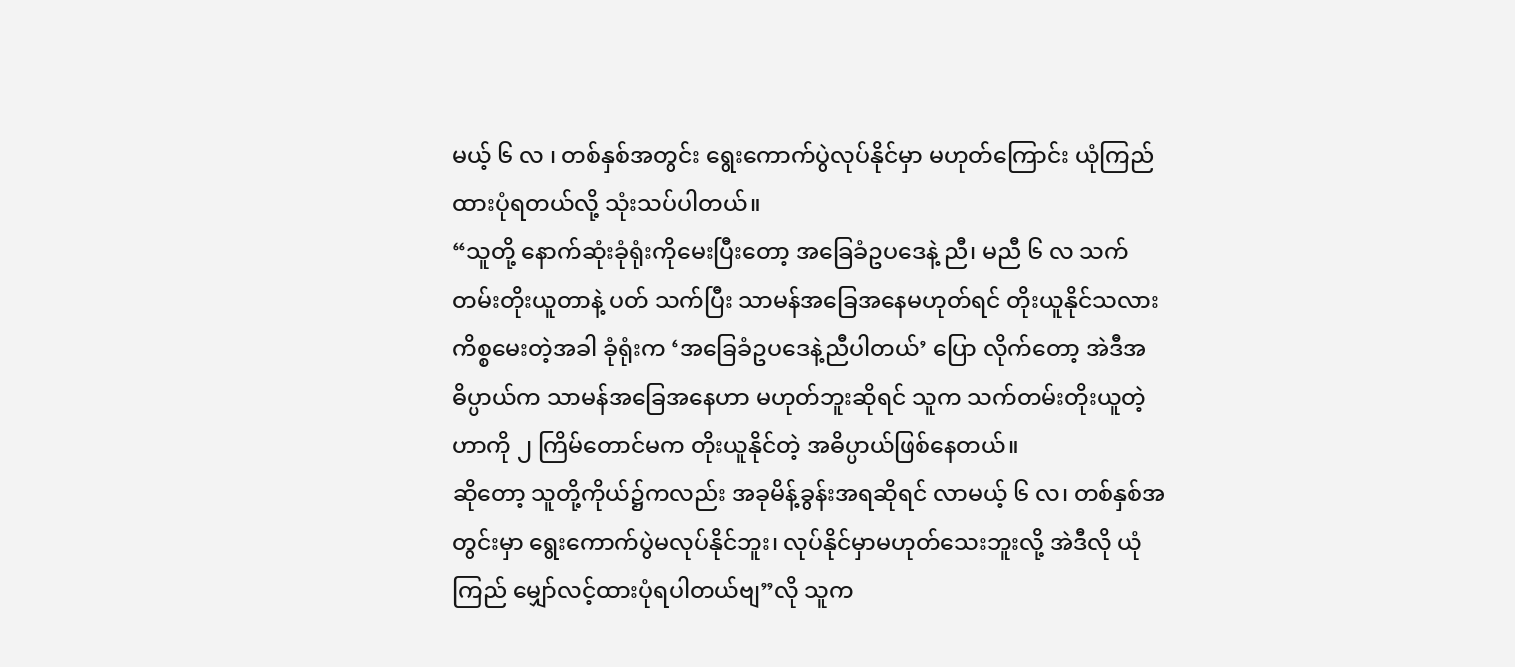မယ့် ၆ လ ၊ တစ်နှစ်အတွင်း ရွေးကောက်ပွဲလုပ်နိုင်မှာ မဟုတ်ကြောင်း ယုံကြည်ထားပုံရတယ်လို့ သုံးသပ်ပါတယ်။
“သူတို့ နောက်ဆုံးခုံရုံးကိုမေးပြီးတော့ အခြေခံဥပဒေနဲ့ ညီ၊ မညီ ၆ လ သက်တမ်းတိုးယူတာနဲ့ ပတ် သက်ပြီး သာမန်အခြေအနေမဟုတ်ရင် တိုးယူနိုင်သလား ကိစ္စမေးတဲ့အခါ ခုံရုံးက ‘အခြေခံဥပဒေနဲ့ညီပါတယ်’ ပြော လိုက်တော့ အဲဒီအဓိပ္ပာယ်က သာမန်အခြေအနေဟာ မဟုတ်ဘူးဆိုရင် သူက သက်တမ်းတိုးယူတဲ့ဟာကို ၂ ကြိမ်တောင်မက တိုးယူနိုင်တဲ့ အဓိပ္ပာယ်ဖြစ်နေတယ်။
ဆိုတော့ သူတို့ကိုယ်၌ကလည်း အခုမိန့်ခွန်းအရဆိုရင် လာမယ့် ၆ လ၊ တစ်နှစ်အတွင်းမှာ ရွေးကောက်ပွဲမလုပ်နိုင်ဘူး၊ လုပ်နိုင်မှာမဟုတ်သေးဘူးလို့ အဲဒီလို ယုံကြည် မျှော်လင့်ထားပုံရပါတယ်ဗျ”လို သူက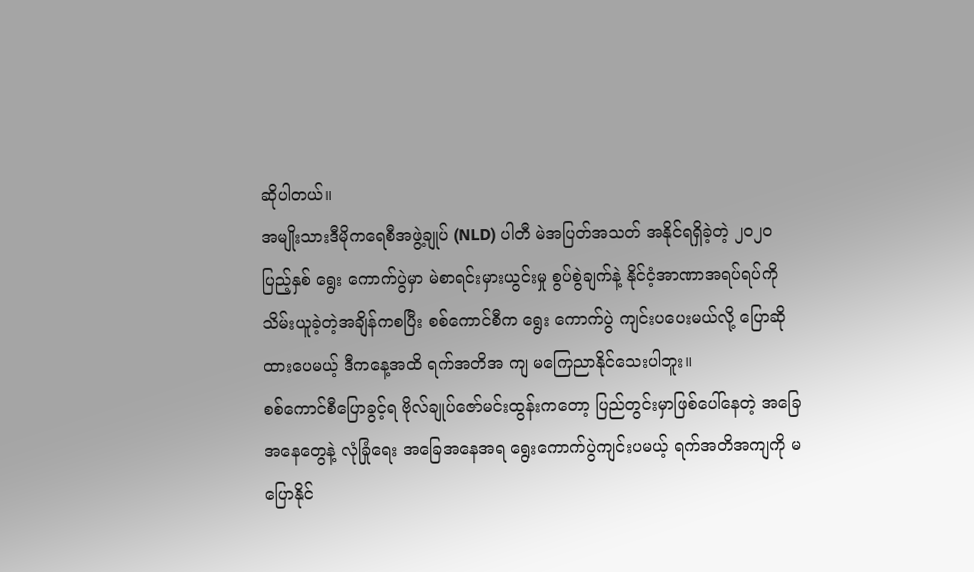ဆိုပါတယ်။
အမျိုးသားဒီမိုကရေစီအဖွဲ့ချုပ် (NLD) ပါတီ မဲအပြတ်အသတ် အနိုင်ရရှိခဲ့တဲ့ ၂၀၂၀ ပြည့်နှစ် ရွေး ကောက်ပွဲမှာ မဲစာရင်းမှားယွင်းမှု စွပ်စွဲချက်နဲ့ နိုင်ငံ့အာဏာအရပ်ရပ်ကို သိမ်းယူခဲ့တဲ့အချိန်ကစပြီး စစ်ကောင်စီက ရွေး ကောက်ပွဲ ကျင်းပပေးမယ်လို့ ပြောဆိုထားပေမယ့် ဒီကနေ့အထိ ရက်အတိအ ကျ မကြေညာနိုင်သေးပါဘူး။
စစ်ကောင်စီပြောခွင့်ရ ဗိုလ်ချုပ်ဇော်မင်းထွန်းကတော့ ပြည်တွင်းမှာဖြစ်ပေါ်နေတဲ့ အခြေအနေတွေနဲ့ လုံခြုံရေး အခြေအနေအရ ရွေးကောက်ပွဲကျင်းပမယ့် ရက်အတိအကျကို မပြောနိုင်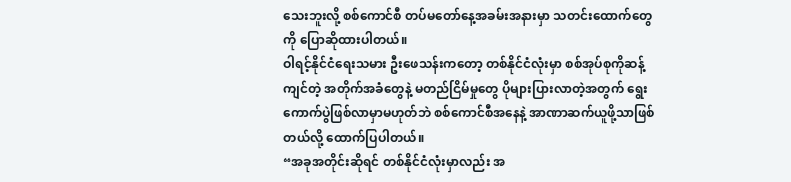သေးဘူးလို့ စစ်ကောင်စီ တပ်မတော်နေ့အခမ်းအနားမှာ သတင်းထောက်တွေကို ပြောဆိုထားပါတယ်။
ဝါရင့်နိုင်ငံရေးသမား ဦးဖေသန်းကတော့ တစ်နိုင်ငံလုံးမှာ စစ်အုပ်စုကိုဆန့်ကျင်တဲ့ အတိုက်အခံတွေနဲ့ မတည်ငြိမ်မှုတွေ ပိုများပြားလာတဲ့အတွက် ရွေးကောက်ပွဲဖြစ်လာမှာမဟုတ်ဘဲ စစ်ကောင်စီအနေနဲ့ အာဏာဆက်ယူဖို့သာဖြစ်တယ်လို့ ထောက်ပြပါတယ်။
“အခုအတိုင်းဆိုရင် တစ်နိုင်ငံလုံးမှာလည်း အ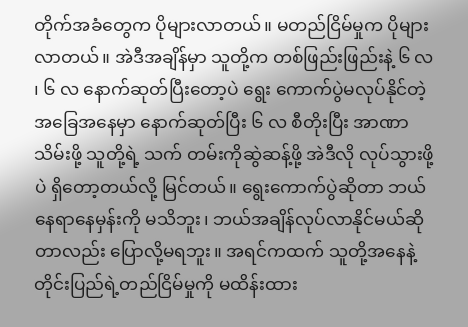တိုက်အခံတွေက ပိုများလာတယ်။ မတည်ငြိမ်မှုက ပိုများလာတယ်။ အဲဒီအချိန်မှာ သူတို့က တစ်ဖြည်းဖြည်းနဲ့ ၆ လ ၊ ၆ လ နောက်ဆုတ်ပြီးတော့ပဲ ရွေး ကောက်ပွဲမလုပ်နိုင်တဲ့အခြေအနေမှာ နောက်ဆုတ်ပြီး ၆ လ စီတိုးပြီး အာဏာသိမ်းဖို့ သူတို့ရဲ့ သက် တမ်းကိုဆွဲဆန့်ဖို့ အဲဒီလို လုပ်သွားဖို့ပဲ ရှိတော့တယ်လို့ မြင်တယ်။ ရွေးကောက်ပွဲဆိုတာ ဘယ်နေရာနေမှန်းကို မသိဘူး၊ ဘယ်အချိန်လုပ်လာနိုင်မယ်ဆိုတာလည်း ပြောလို့မရဘူး။ အရင်ကထက် သူတို့အနေနဲ့ တိုင်းပြည်ရဲ့တည်ငြိမ်မှုကို မထိန်းထား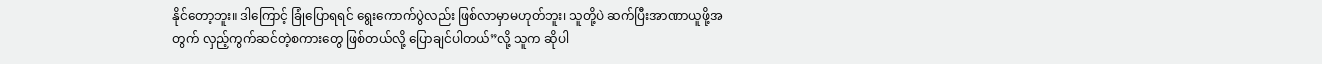နိုင်တော့ဘူး။ ဒါကြောင့် ခြုံပြောရရင် ရွေးကောက်ပွဲလည်း ဖြစ်လာမှာမဟုတ်ဘူး၊ သူတို့ပဲ ဆက်ပြီးအာဏာယူဖို့အတွက် လှည့်ကွက်ဆင်တဲ့စကားတွေ ဖြစ်တယ်လို့ ပြောချင်ပါတယ်”လို့ သူက ဆိုပါ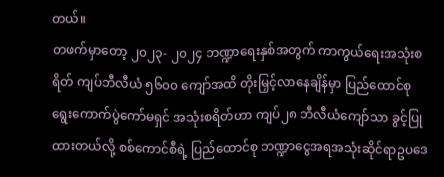တယ်။
တဖက်မှာတော့ ၂၀၂၃- ၂၀၂၄ ဘဏ္ဍာရေးနှစ်အတွက် ကာကွယ်ရေးအသုံးစရိတ် ကျပ်ဘီလီယံ ၅၆၀၀ ကျော်အထိ တိုးမြှင့်လာနေချိန်မှာ ပြည်ထောင်စုရွေးကောက်ပွဲကော်မရှင် အသုံးစရိတ်ဟာ ကျပ်၂၈ ဘီလီယံကျော်သာ ခွင့်ပြုထားတယ်လို့ စစ်ကောင်စီရဲ့ ပြည်ထောင်စု ဘဏ္ဍာငွေအရအသုံးဆိုင်ရာဥပဒေ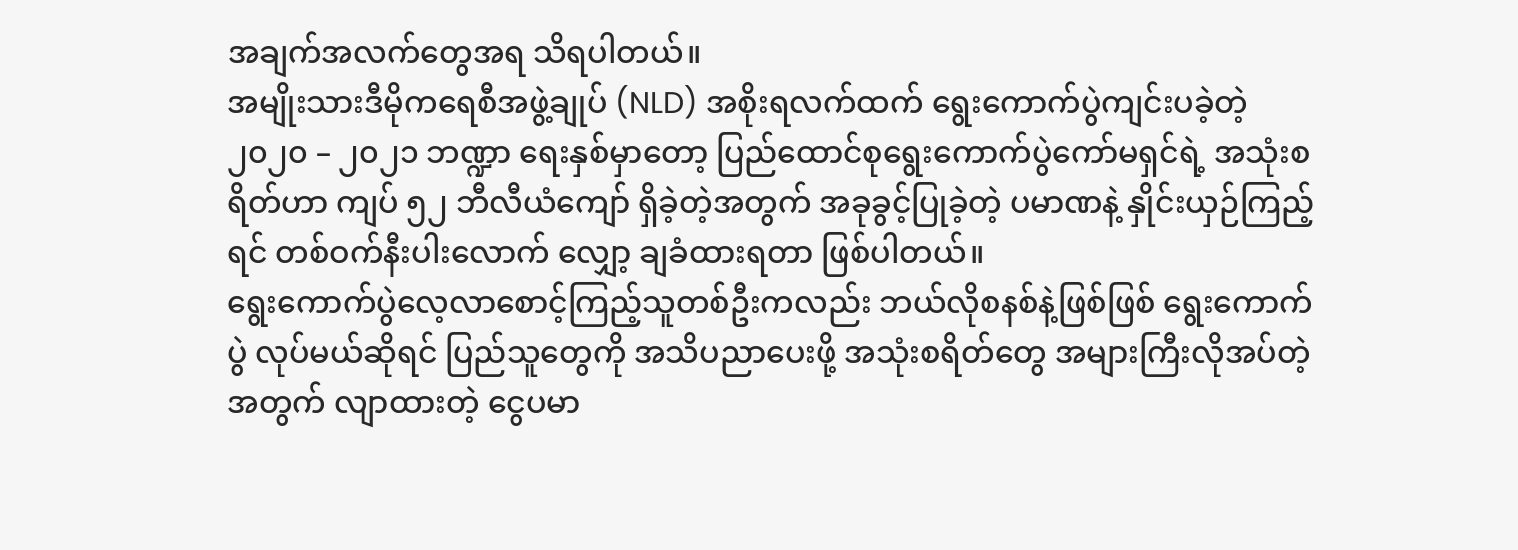အချက်အလက်တွေအရ သိရပါတယ်။
အမျိုးသားဒီမိုကရေစီအဖွဲ့ချုပ် (NLD) အစိုးရလက်ထက် ရွေးကောက်ပွဲကျင်းပခဲ့တဲ့ ၂၀၂၀ – ၂၀၂၁ ဘဏ္ဍာ ရေးနှစ်မှာတော့ ပြည်ထောင်စုရွေးကောက်ပွဲကော်မရှင်ရဲ့ အသုံးစရိတ်ဟာ ကျပ် ၅၂ ဘီလီယံကျော် ရှိခဲ့တဲ့အတွက် အခုခွင့်ပြုခဲ့တဲ့ ပမာဏနဲ့ နှိုင်းယှဉ်ကြည့်ရင် တစ်ဝက်နီးပါးလောက် လျှော့ ချခံထားရတာ ဖြစ်ပါတယ်။
ရွေးကောက်ပွဲလေ့လာစောင့်ကြည့်သူတစ်ဦးကလည်း ဘယ်လိုစနစ်နဲ့ဖြစ်ဖြစ် ရွေးကောက်ပွဲ လုပ်မယ်ဆိုရင် ပြည်သူတွေကို အသိပညာပေးဖို့ အသုံးစရိတ်တွေ အများကြီးလိုအပ်တဲ့အတွက် လျာထားတဲ့ ငွေပမာ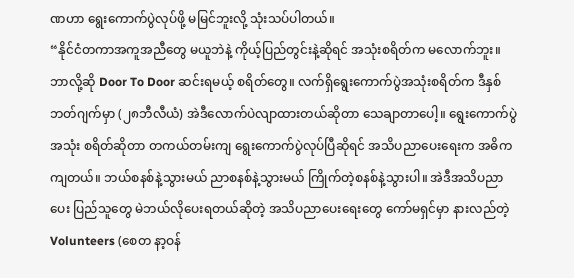ဏဟာ ရွေးကောက်ပွဲလုပ်ဖို့ မမြင်ဘူးလို့ သုံးသပ်ပါတယ်။
“နိုင်ငံတကာအကူအညီတွေ မယူဘဲနဲ့ ကိုယ့်ပြည်တွင်းနဲ့ဆိုရင် အသုံးစရိတ်က မလောက်ဘူး။ ဘာလို့ဆို Door To Door ဆင်းရမယ့် စရိတ်တွေ။ လက်ရှိရွေးကောက်ပွဲအသုံးစရိတ်က ဒီနှစ်ဘတ်ဂျက်မှာ (၂၈ဘီလီယံ) အဲဒီလောက်ပဲလျာထားတယ်ဆိုတာ သေချာတာပေါ့။ ရွေးကောက်ပွဲအသုံး စရိတ်ဆိုတာ တကယ်တမ်းကျ ရွေးကောက်ပွဲလုပ်ပြီဆိုရင် အသိပညာပေးရေးက အဓိကကျတယ်။ ဘယ်စနစ်နဲ့သွားမယ် ညာစနစ်နဲ့သွားမယ် ကြိုက်တဲ့စနစ်နဲ့သွားပါ။ အဲဒီအသိပညာပေး ပြည်သူတွေ မဲဘယ်လိုပေးရတယ်ဆိုတဲ့ အသိပညာပေးရေးတွေ ကော်မရှင်မှာ နားလည်တဲ့ Volunteers (စေတ နာ့ဝန်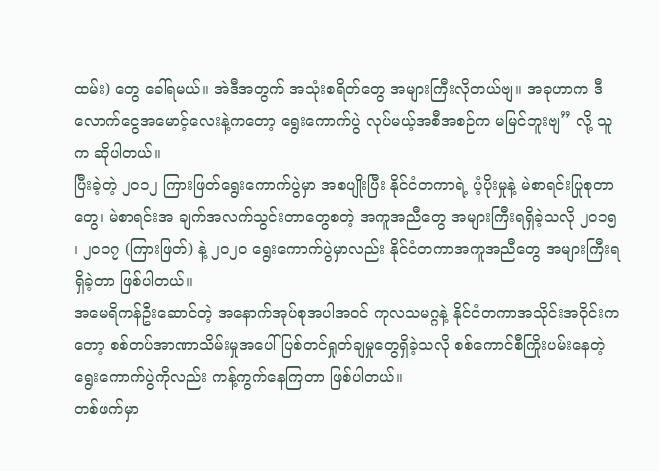ထမ်း) တွေ ခေါ်ရမယ်။ အဲဒီအတွက် အသုံးစရိတ်တွေ အများကြီးလိုတယ်ဗျ။ အခုဟာက ဒီလောက်ငွေအမောင့်လေးနဲ့ကတော့ ရွေးကောက်ပွဲ လုပ်မယ့်အစီအစဉ်က မမြင်ဘူးဗျ” လို့ သူက ဆိုပါတယ်။
ပြီးခဲ့တဲ့ ၂၀၁၂ ကြားဖြတ်ရွေးကောက်ပွဲမှာ အစပျိုးပြီး နိုင်ငံတကာရဲ့ ပံ့ပိုးမှုနဲ့ မဲစာရင်းပြုစုတာတွေ၊ မဲစာရင်းအ ချက်အလက်သွင်းတာတွေစတဲ့ အကူအညီတွေ အများကြီးရရှိခဲ့သလို ၂၀၁၅ ၊ ၂၀၁၇ (ကြားဖြတ်) နဲ့ ၂၀၂၀ ရွေးကောက်ပွဲမှာလည်း နိုင်ငံတကာအကူအညီတွေ အများကြီးရရှိခဲ့တာ ဖြစ်ပါတယ်။
အမေရိကန်ဦးဆောင်တဲ့ အနောက်အုပ်စုအပါအဝင် ကုလသမဂ္ဂနဲ့ နိုင်ငံတကာအသိုင်းအဝိုင်းက တော့ စစ်တပ်အာဏာသိမ်းမှုအပေါ် ပြစ်တင်ရှုတ်ချမှုတွေရှိခဲ့သလို စစ်ကောင်စီကြိုးပမ်းနေတဲ့ ရွေးကောက်ပွဲကိုလည်း ကန့်ကွက်နေကြတာ ဖြစ်ပါတယ်။
တစ်ဖက်မှာ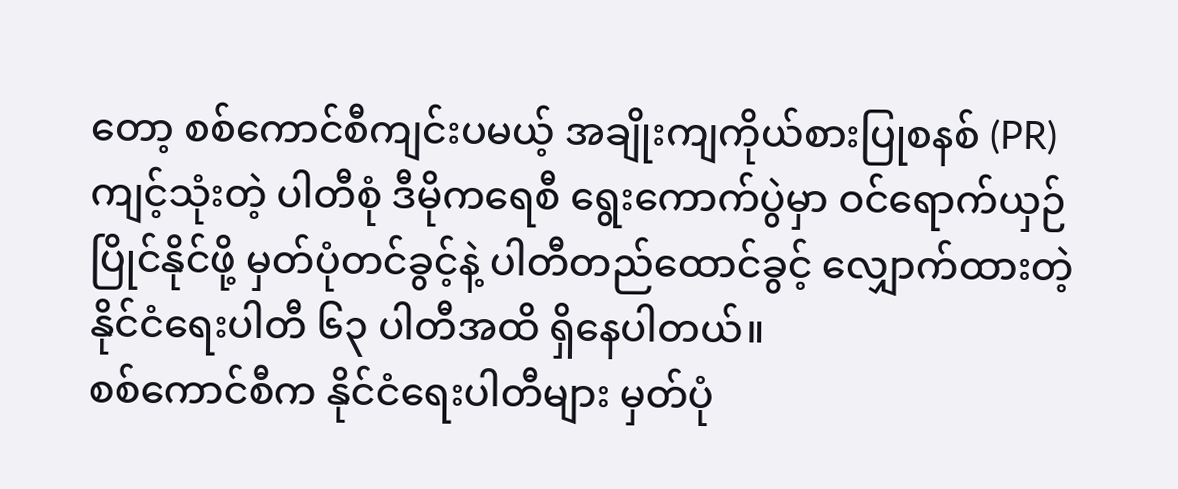တော့ စစ်ကောင်စီကျင်းပမယ့် အချိုးကျကိုယ်စားပြုစနစ် (PR) ကျင့်သုံးတဲ့ ပါတီစုံ ဒီမိုကရေစီ ရွေးကောက်ပွဲမှာ ဝင်ရောက်ယှဉ်ပြိုင်နိုင်ဖို့ မှတ်ပုံတင်ခွင့်နဲ့ ပါတီတည်ထောင်ခွင့် လျှောက်ထားတဲ့ နိုင်ငံရေးပါတီ ၆၃ ပါတီအထိ ရှိနေပါတယ်။
စစ်ကောင်စီက နိုင်ငံရေးပါတီများ မှတ်ပုံ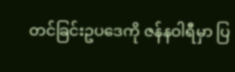တင်ခြင်းဥပဒေကို ဇန်နဝါရီမှာ ပြ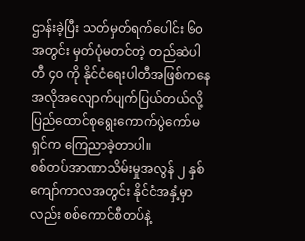ဌာန်းခဲ့ပြီး သတ်မှတ်ရက်ပေါင်း ၆၀ အတွင်း မှတ်ပုံမတင်တဲ့ တည်ဆဲပါတီ ၄၀ ကို နိုင်ငံရေးပါတီအဖြစ်ကနေ အလိုအလျောက်ပျက်ပြယ်တယ်လို့ ပြည်ထောင်စုရွေးကောက်ပွဲကော်မရှင်က ကြေညာခဲ့တာပါ။
စစ်တပ်အာဏာသိမ်းမှုအလွန် ၂ နှစ်ကျော်ကာလအတွင်း နိုင်ငံအနှံ့မှာလည်း စစ်ကောင်စီတပ်နဲ့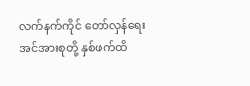လက်နက်ကိုင် တော်လှန်ရေး အင်အားစုတို့ နှစ်ဖက်ထိ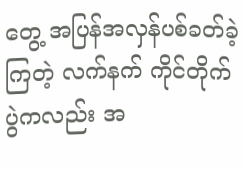တွေ့ အပြန်အလှန်ပစ်ခတ်ခဲ့ကြတဲ့ လက်နက် ကိုင်တိုက်ပွဲကလည်း အ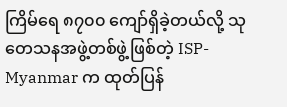ကြိမ်ရေ ၈၇၀၀ ကျော်ရှိခဲ့တယ်လို့ သုတေသနအဖွဲ့တစ်ဖွဲ့ဖြစ်တဲ့ ISP-Myanmar က ထုတ်ပြန်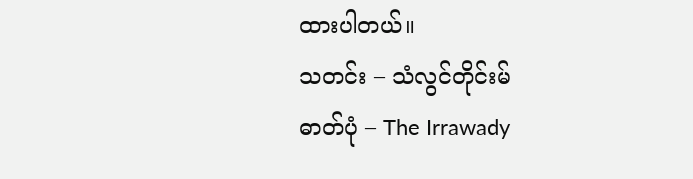ထားပါတယ်။
သတင်း – သံလွင်တိုင်းမ်
ဓာတ်ပုံ – The Irrawady